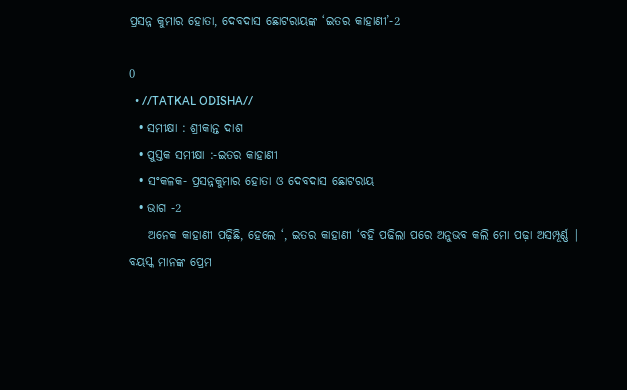ପ୍ରସନ୍ନ କୁମାର ହୋତା, ଦେବଦାସ ଛୋଟରାୟଙ୍କ ‘ଇତର କାହାଣୀ’-2

0
  • //TATKAL ODISHA//
  • ସମୀକ୍ଷା : ଶ୍ରୀକାନ୍ତ ଦାଶ
  • ପୁସ୍ତକ ସମୀକ୍ଷା :-ଇତର କାହାଣୀ
  • ସଂକଳକ- ପ୍ରସନ୍ନକୁମାର ହୋତା ଓ ଦେବଦାସ ଛୋଟରାୟ
  • ଭାଗ -2
    ଅନେକ କାହାଣୀ ପଢ଼ିଛି, ହେଲେ ‘, ଇତର କାହାଣୀ ‘ବହି ପଢିଲା ପରେ ଅନୁଭବ କଲି ମୋ ପଢ଼ା ଅସମ୍ପୂର୍ଣ୍ଣ | ବୟସ୍କ ମାନଙ୍କ ପ୍ରେମ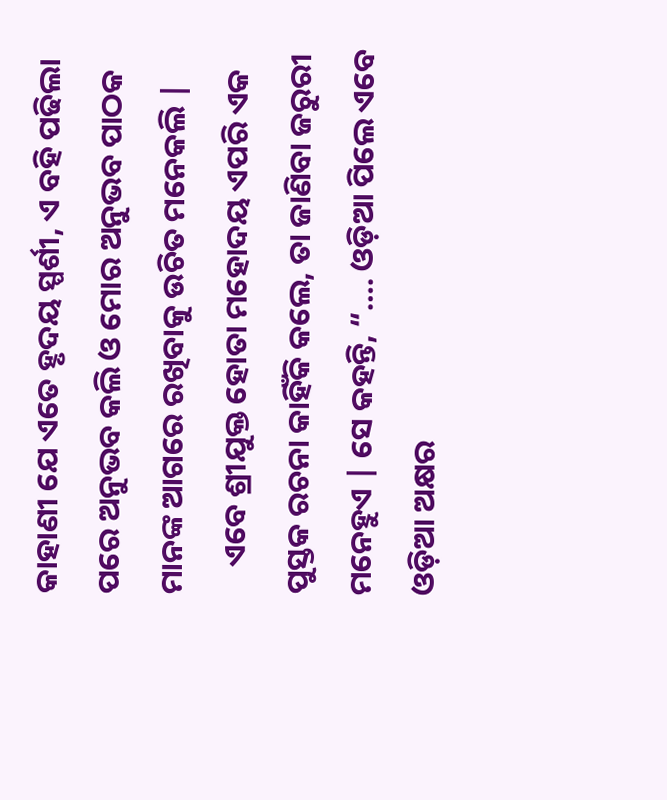କାହାଣୀ ଯେ ଏତେ ହୃଦୟ ସ୍ପର୍ଶୀ, ଏ ବହି ପଢିଲା ପରେ ଅନୁଭବ କଲି ଓ ମୋର ଅନୁଭବ ପାଠକ ମାନଙ୍କ ଆଗରେ ରଖିବାକୁ ଉଚିତ ମନେକଲି |
    ଏବେ ଶ୍ରୀଯୁକ୍ତ ହୋତା ମହୋଦୟ ଏପରି ଏକ ପୁସ୍ତକ ରଚନା କାହିଁକି କଲେ, ତା ଜାଣିବା ଜରୁରୀ ମନେହୁଏ | ସେ କହନ୍ତି, “…. ଓଡ଼ିଆ ପିଲେ ଏବେ ଓଡ଼ିଆ ଅକ୍ଷର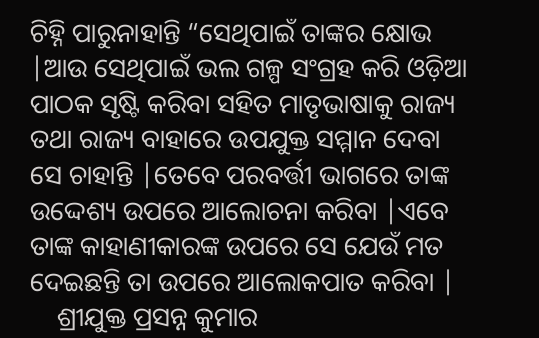ଚିହ୍ନି ପାରୁନାହାନ୍ତି “ସେଥିପାଇଁ ତାଙ୍କର କ୍ଷୋଭ |ଆଉ ସେଥିପାଇଁ ଭଲ ଗଳ୍ପ ସଂଗ୍ରହ କରି ଓଡ଼ିଆ ପାଠକ ସୃଷ୍ଟି କରିବା ସହିତ ମାତୃଭାଷାକୁ ରାଜ୍ୟ ତଥା ରାଜ୍ୟ ବାହାରେ ଉପଯୁକ୍ତ ସମ୍ମାନ ଦେବା ସେ ଚାହାନ୍ତି |ତେବେ ପରବର୍ତ୍ତୀ ଭାଗରେ ତାଙ୍କ ଉଦ୍ଦେଶ୍ୟ ଉପରେ ଆଲୋଚନା କରିବା |ଏବେ ତାଙ୍କ କାହାଣୀକାରଙ୍କ ଉପରେ ସେ ଯେଉଁ ମତ ଦେଇଛନ୍ତି ତା ଉପରେ ଆଲୋକପାତ କରିବା |
    ଶ୍ରୀଯୁକ୍ତ ପ୍ରସନ୍ନ କୁମାର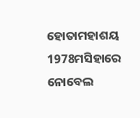ହୋତାମହାଶୟ 1978ମସିହାରେ ନୋବେଲ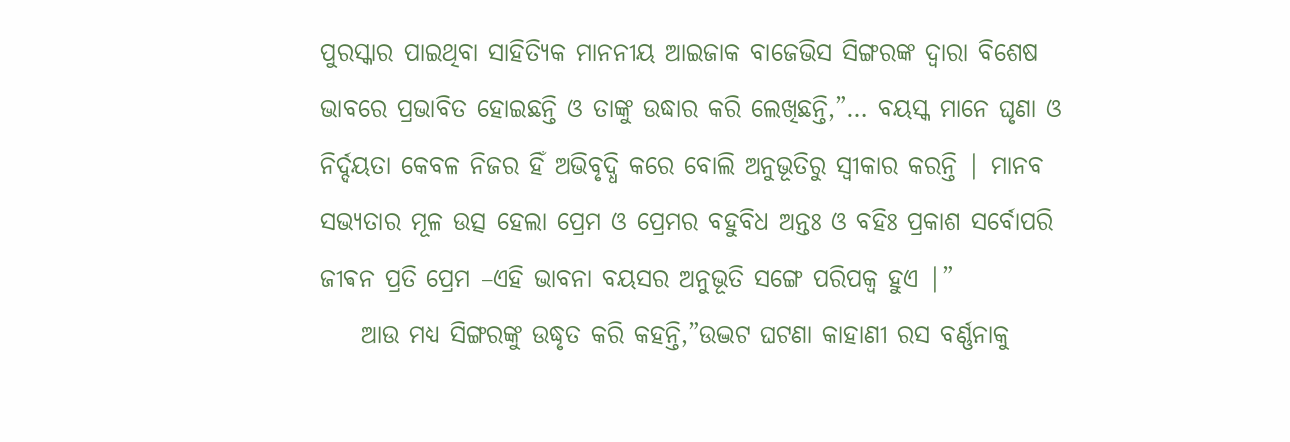ପୁରସ୍କାର ପାଇଥିବା ସାହିତ୍ୟିକ ମାନନୀୟ ଆଇଜାକ ବାଜେଭିସ ସିଙ୍ଗରଙ୍କ ଦ୍ୱାରା ବିଶେଷ ଭାବରେ ପ୍ରଭାବିତ ହୋଇଛନ୍ତି ଓ ତାଙ୍କୁ ଉଦ୍ଧାର କରି ଲେଖିଛନ୍ତି,”… ବୟସ୍କ ମାନେ ଘୃଣା ଓ ନିର୍ଦ୍ଦୟତା କେବଳ ନିଜର ହିଁ ଅଭିବୃଦ୍ଧି କରେ ବୋଲି ଅନୁଭୂତିରୁ ସ୍ୱୀକାର କରନ୍ତି | ମାନବ ସଭ୍ୟତାର ମୂଳ ଉତ୍ସ ହେଲା ପ୍ରେମ ଓ ପ୍ରେମର ବହୁବିଧ ଅନ୍ତଃ ଓ ବହିଃ ପ୍ରକାଶ ସର୍ବୋପରି ଜୀଵନ ପ୍ରତି ପ୍ରେମ –ଏହି ଭାବନା ବୟସର ଅନୁଭୂତି ସଙ୍ଗେ ପରିପକ୍ୱ ହୁଏ |”
    ଆଉ ମଧ୍ୟ ସିଙ୍ଗରଙ୍କୁ ଉଦ୍ଧୃତ କରି କହନ୍ତି,”ଉଦ୍ଭଟ ଘଟଣା କାହାଣୀ ରସ ବର୍ଣ୍ଣନାକୁ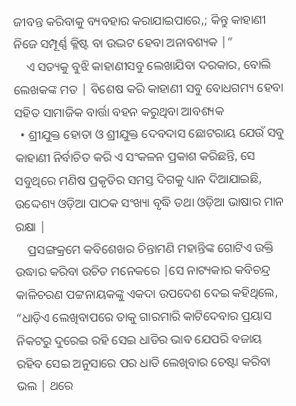ଜୀବନ୍ତ କରିବାକୁ ବ୍ୟବହାର କରାଯାଇପାରେ,; କିନ୍ତୁ କାହାଣୀ ନିଜେ ସମ୍ପୂର୍ଣ୍ଣ କ୍ଳିଷ୍ଟ ବା ଉଦ୍ଭଟ ହେବା ଅନାବଶ୍ୟକ |”
    ଏ ସତ୍ୟକୁ ବୁଝି କାହାଣୀସବୁ ଲେଖାଯିବା ଦରକାର, ବୋଲି ଲେଖକଙ୍କ ମତ | ବିଶେଷ କରି କାହାଣୀ ସବୁ ବୋଧଗମ୍ୟ ହେବା ସହିତ ସାମାଜିକ ବାର୍ତ୍ତା ବହନ କରୁଥିବା ଆବଶ୍ୟକ
  • ଶ୍ରୀଯୁକ୍ତ ହୋତା ଓ ଶ୍ରୀଯୁକ୍ତ ଦେବଦାସ ଛୋଟରାୟ ଯେଉଁ ସବୁ କାହାଣୀ ନିର୍ବାଚିତ କରି ଏ ସଂକଳନ ପ୍ରକାଶ କରିଛନ୍ତି, ସେ ସବୁଥିରେ ମଣିଷ ପ୍ରକୃତିର ସମସ୍ତ ଦିଗକୁ ଧ୍ୟାନ ଦିଆଯାଇଛି, ଉଦ୍ଦେଶ୍ୟ ଓଡ଼ିଆ ପାଠକ ସଂଖ୍ୟା ବୃଦ୍ଧି ତଥା ଓଡ଼ିଆ ଭାଷାର ମାନ ରକ୍ଷା |
    ପ୍ରସଙ୍ଗକ୍ରମେ କବିଶେଖର ଚିନ୍ତାମଣି ମହାନ୍ତିଙ୍କ ଗୋଟିଏ ଉକ୍ତି ଉଦ୍ଧାର କରିବା ଉଚିତ ମନେକରେ |ସେ ନାଟ୍ୟକାର କବିଚନ୍ଦ୍ର କାଳିଚରଣ ପଟ୍ଟନାୟକଙ୍କୁ ଏକଦା ଉପଦେଶ ଦେଇ କହିଥିଲେ, “ଧାଡ଼ିଏ ଲେଖିବାପରେ ତାକୁ ଗାରମାରି କାଟିଦେବାର ପ୍ରୟାସ ନିକଟରୁ ଦୁରେଇ ରହି ସେଇ ଧାଡିର ଭାବ ଯେପରି ବଜାୟ ରହିବ ସେଇ ଅନୁସାରେ ପର ଧାଡି ଲେଖିବାର ଚେଷ୍ଟା କରିବା ଭଲ | ଥରେ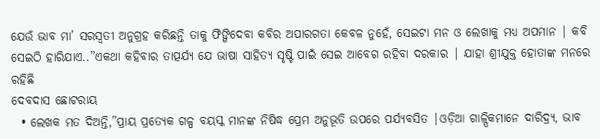ଯେଉଁ ଭାବ ମା’ ସରସ୍ବତୀ ଅନୁଗ୍ରହ କରିଛନ୍ତି ତାକୁ ଫିଙ୍ଗିଦେବା କବିର ଅପାରଗତା କେବଳ ନୁହେଁ, ସେଇଟା ମନ ଓ ଲେଖାକୁ ମଧ୍ୟ ଅପମାନ | କବି ସେଇଠି ହାରିଯାଏ..”ଏକଥା କହିବାର ତାତ୍ପର୍ଯ୍ୟ ଯେ ଭାଷା ସାହିତ୍ୟ ସୃଷ୍ଟି ପାଇଁ ସେଇ ଆବେଗ ରହିବା ଦରକାର | ଯାହା ଶ୍ରୀଯୁକ୍ତ ହୋତାଙ୍କ ମନରେ ରହିଛି
ଦେବଦାସ ଛୋଟରାୟ
  • ଲେଖକ ମତ ଦିଅନ୍ତି,”ପ୍ରାୟ ପ୍ରତ୍ୟେକ ଗଳ୍ପ ବୟସ୍କ ମାନଙ୍କ ନିଷିଦ୍ଧ ପ୍ରେମ ଅନୁଭୂତି ଉପରେ ପର୍ଯ୍ୟବସିତ |ଓଡ଼ିଆ ଗାଳ୍ପିକମାନେ ଦାରିଦ୍ର୍ୟ, ଭାବ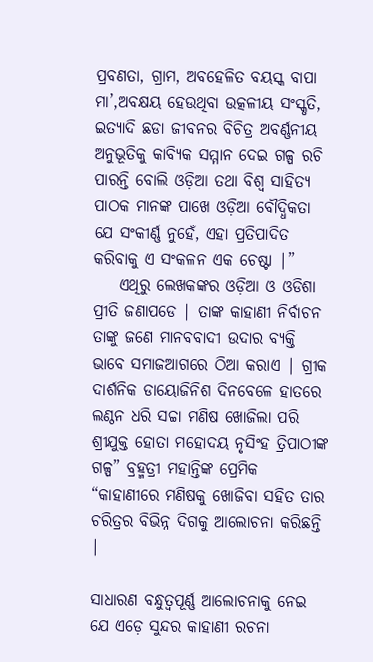ପ୍ରବଣତା, ଗ୍ରାମ, ଅବହେଳିତ ବୟସ୍କ ବାପା ମା’,ଅବକ୍ଷୟ ହେଉଥିବା ଉତ୍କଳୀୟ ସଂସ୍କୃତି, ଇତ୍ୟାଦି ଛଡା ଜୀବନର ବିଚିତ୍ର ଅବର୍ଣ୍ଣନୀୟ ଅନୁଭୂତିକୁ କାବ୍ୟିକ ସମ୍ମାନ ଦେଇ ଗଳ୍ପ ରଚି ପାରନ୍ତି ବୋଲି ଓଡ଼ିଆ ତଥା ବିଶ୍ୱ ସାହିତ୍ୟ ପାଠକ ମାନଙ୍କ ପାଖେ ଓଡ଼ିଆ ବୌଦ୍ଧିକତା ଯେ ସଂକୀର୍ଣ୍ଣ ନୁହେଁ, ଏହା ପ୍ରତିପାଦିତ କରିବାକୁ ଏ ସଂକଳନ ଏକ ଚେଷ୍ଟା |”
    ଏଥିରୁ ଲେଖକଙ୍କର ଓଡ଼ିଆ ଓ ଓଡିଶା ପ୍ରୀତି ଜଣାପଡେ | ତାଙ୍କ କାହାଣୀ ନିର୍ବାଚନ ତାଙ୍କୁ ଜଣେ ମାନବବାଦୀ ଉଦାର ବ୍ୟକ୍ତି ଭାବେ ସମାଜଆଗରେ ଠିଆ କରାଏ | ଗ୍ରୀକ ଦାର୍ଶନିକ ଡାୟୋଜିନିଶ ଦିନବେଳେ ହାତରେ ଲଣ୍ଠନ ଧରି ସଚ୍ଚା ମଣିଷ ଖୋଜିଲା ପରି ଶ୍ରୀଯୁକ୍ତ ହୋତା ମହୋଦୟ ନୃସିଂହ ତ୍ରିପାଠୀଙ୍କ ଗଳ୍ପ” ବ୍ରହ୍ମତ୍ରୀ ମହାନ୍ତିଙ୍କ ପ୍ରେମିକ “କାହାଣୀରେ ମଣିଷକୁ ଖୋଜିବା ସହିତ ତାର ଚରିତ୍ରର ବିଭିନ୍ନ ଦିଗକୁ ଆଲୋଚନା କରିଛନ୍ତି |

ସାଧାରଣ ବନ୍ଧୁତ୍ୱପୂର୍ଣ୍ଣ ଆଲୋଚନାକୁ ନେଇ ଯେ ଏଡ଼େ ସୁନ୍ଦର କାହାଣୀ ରଚନା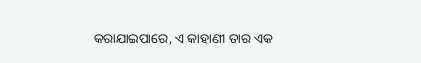କରାଯାଇପାରେ, ଏ କାହାଣୀ ତାର ଏକ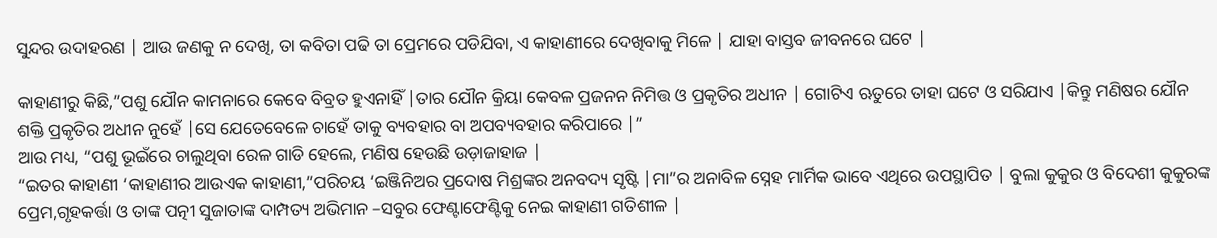ସୁନ୍ଦର ଉଦାହରଣ | ଆଉ ଜଣକୁ ନ ଦେଖି, ତା କବିତା ପଢି ତା ପ୍ରେମରେ ପଡିଯିବା, ଏ କାହାଣୀରେ ଦେଖିବାକୁ ମିଳେ | ଯାହା ବାସ୍ତବ ଜୀବନରେ ଘଟେ |

କାହାଣୀରୁ କିଛି,”ପଶୁ ଯୌନ କାମନାରେ କେବେ ବିବ୍ରତ ହୁଏନାହିଁ |ତାର ଯୌନ କ୍ରିୟା କେବଳ ପ୍ରଜନନ ନିମିତ୍ତ ଓ ପ୍ରକୃତିର ଅଧୀନ | ଗୋଟିଏ ଋତୁରେ ତାହା ଘଟେ ଓ ସରିଯାଏ |କିନ୍ତୁ ମଣିଷର ଯୌନ ଶକ୍ତି ପ୍ରକୃତିର ଅଧୀନ ନୁହେଁ |ସେ ଯେତେବେଳେ ଚାହେଁ ତାକୁ ବ୍ୟବହାର ବା ଅପବ୍ୟବହାର କରିପାରେ |”
ଆଉ ମଧ୍ୟ, “ପଶୁ ଭୂଇଁରେ ଚାଲୁଥିବା ରେଳ ଗାଡି ହେଲେ, ମଣିଷ ହେଉଛି ଉଡ଼ାଜାହାଜ |
“ଇତର କାହାଣୀ ‘କାହାଣୀର ଆଉଏକ କାହାଣୀ,”ପରିଚୟ ‘ଇଞ୍ଜିନିଅର ପ୍ରଦୋଷ ମିଶ୍ରଙ୍କର ଅନବଦ୍ୟ ସୃଷ୍ଟି |ମା”ର ଅନାବିଳ ସ୍ନେହ ମାର୍ମିକ ଭାବେ ଏଥିରେ ଉପସ୍ଥାପିତ | ବୁଲା କୁକୁର ଓ ବିଦେଶୀ କୁକୁରଙ୍କ ପ୍ରେମ,ଗୃହକର୍ତ୍ତା ଓ ତାଙ୍କ ପତ୍ନୀ ସୁଜାତାଙ୍କ ଦାମ୍ପତ୍ୟ ଅଭିମାନ –ସବୁର ଫେଣ୍ଟାଫେଣ୍ଟିକୁ ନେଇ କାହାଣୀ ଗତିଶୀଳ |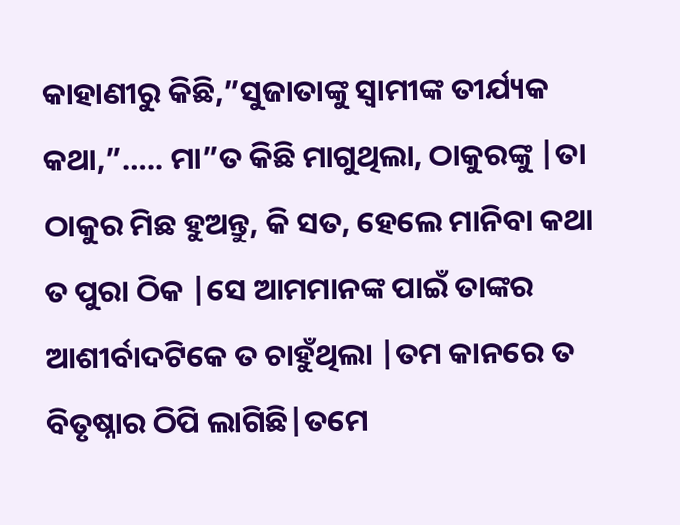କାହାଣୀରୁ କିଛି,”ସୁଜାତାଙ୍କୁ ସ୍ୱାମୀଙ୍କ ତୀର୍ଯ୍ୟକ କଥା,”….. ମା”ତ କିଛି ମାଗୁଥିଲା, ଠାକୁରଙ୍କୁ |ତା ଠାକୁର ମିଛ ହୁଅନ୍ତୁ, କି ସତ, ହେଲେ ମାନିବା କଥା ତ ପୁରା ଠିକ |ସେ ଆମମାନଙ୍କ ପାଇଁ ତାଙ୍କର ଆଶୀର୍ବାଦଟିକେ ତ ଚାହୁଁଥିଲା |ତମ କାନରେ ତ ବିତୃଷ୍ନାର ଠିପି ଲାଗିଛି|ତମେ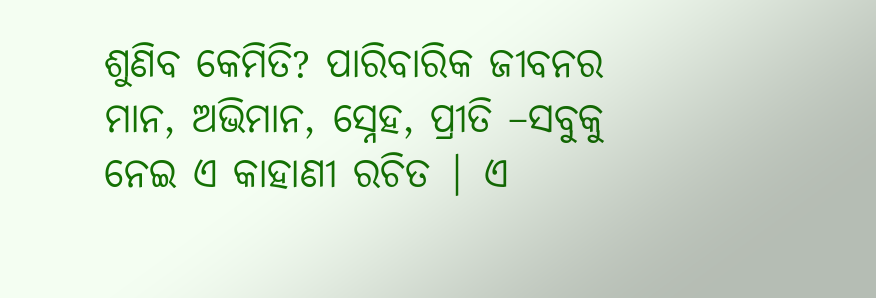ଶୁଣିବ କେମିତି? ପାରିବାରିକ ଜୀବନର ମାନ, ଅଭିମାନ, ସ୍ନେହ, ପ୍ରୀତି –ସବୁକୁ ନେଇ ଏ କାହାଣୀ ରଚିତ | ଏ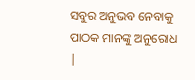ସବୁର ଅନୁଭବ ନେବାକୁ ପାଠକ ମାନଙ୍କୁ ଅନୁରୋଧ |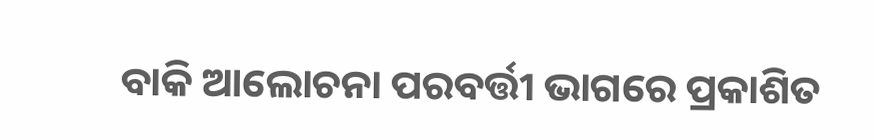ବାକି ଆଲୋଚନା ପରବର୍ତ୍ତୀ ଭାଗରେ ପ୍ରକାଶିତ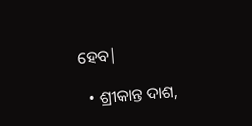ହେବ|

  • ଶ୍ରୀକାନ୍ତ ଦାଶ,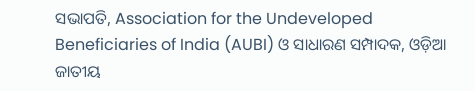ସଭାପତି, Association for the Undeveloped Beneficiaries of India (AUBI) ଓ ସାଧାରଣ ସମ୍ପାଦକ, ଓଡ଼ିଆ ଜାତୀୟ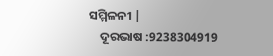ସମ୍ମିଳନୀ |
    ଦୂରଭାଷ :9238304919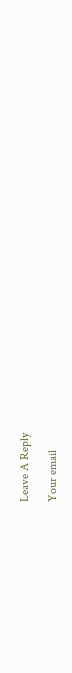Leave A Reply

Your email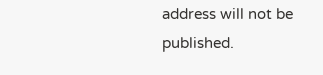address will not be published.